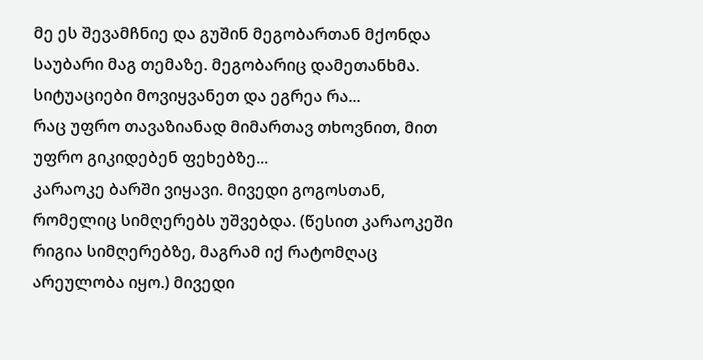მე ეს შევამჩნიე და გუშინ მეგობართან მქონდა საუბარი მაგ თემაზე. მეგობარიც დამეთანხმა. სიტუაციები მოვიყვანეთ და ეგრეა რა...
რაც უფრო თავაზიანად მიმართავ თხოვნით, მით უფრო გიკიდებენ ფეხებზე...
კარაოკე ბარში ვიყავი. მივედი გოგოსთან, რომელიც სიმღერებს უშვებდა. (წესით კარაოკეში რიგია სიმღერებზე, მაგრამ იქ რატომღაც არეულობა იყო.) მივედი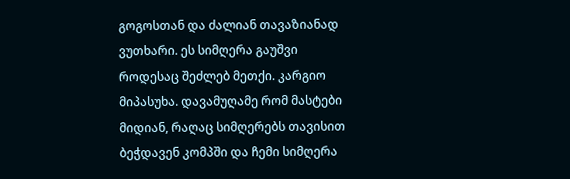გოგოსთან და ძალიან თავაზიანად ვუთხარი. ეს სიმღერა გაუშვი როდესაც შეძლებ მეთქი. კარგიო მიპასუხა. დავამუღამე რომ მასტები მიდიან, რაღაც სიმღერებს თავისით ბეჭდავენ კომპში და ჩემი სიმღერა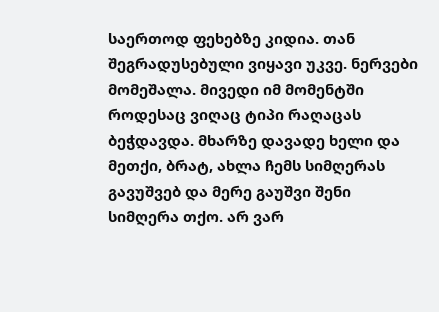საერთოდ ფეხებზე კიდია. თან შეგრადუსებული ვიყავი უკვე. ნერვები მომეშალა. მივედი იმ მომენტში როდესაც ვიღაც ტიპი რაღაცას ბეჭდავდა. მხარზე დავადე ხელი და მეთქი, ბრატ, ახლა ჩემს სიმღერას გავუშვებ და მერე გაუშვი შენი სიმღერა თქო. არ ვარ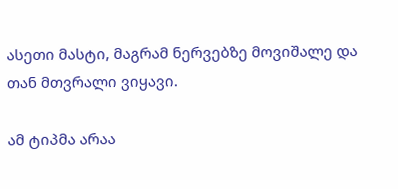ასეთი მასტი, მაგრამ ნერვებზე მოვიშალე და თან მთვრალი ვიყავი.

ამ ტიპმა არაა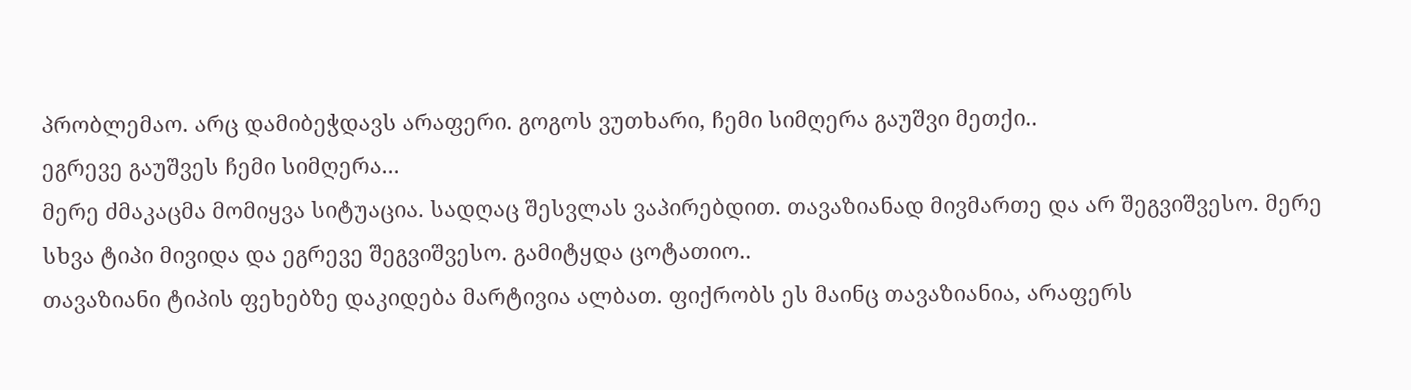პრობლემაო. არც დამიბეჭდავს არაფერი. გოგოს ვუთხარი, ჩემი სიმღერა გაუშვი მეთქი..
ეგრევე გაუშვეს ჩემი სიმღერა...
მერე ძმაკაცმა მომიყვა სიტუაცია. სადღაც შესვლას ვაპირებდით. თავაზიანად მივმართე და არ შეგვიშვესო. მერე სხვა ტიპი მივიდა და ეგრევე შეგვიშვესო. გამიტყდა ცოტათიო..
თავაზიანი ტიპის ფეხებზე დაკიდება მარტივია ალბათ. ფიქრობს ეს მაინც თავაზიანია, არაფერს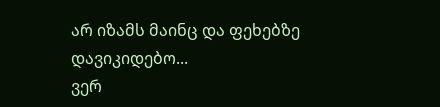არ იზამს მაინც და ფეხებზე დავიკიდებო...
ვერ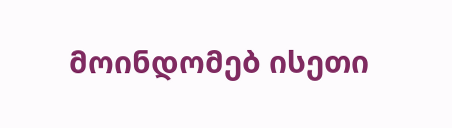მოინდომებ ისეთი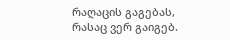რაღაცის გაგებას, რასაც ვერ გაიგებ.